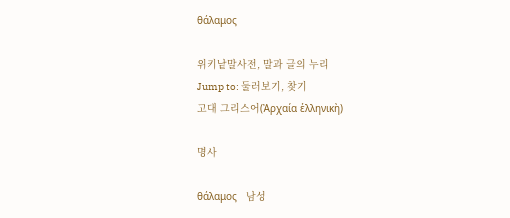θάλαμος

위키낱말사전, 말과 글의 누리
Jump to: 둘러보기, 찾기
고대 그리스어(Ἀρχαία ἑλληνικὴ)

명사

θάλαμος   남성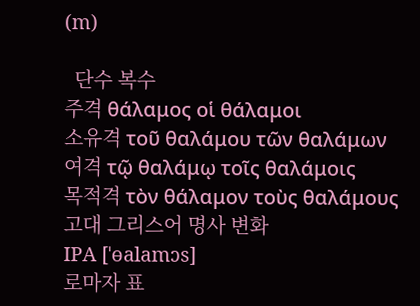(m)

  단수 복수
주격 θάλαμος οἱ θάλαμοι
소유격 τοῦ θαλάμου τῶν θαλάμων
여격 τῷ θαλάμῳ τοῖς θαλάμοις
목적격 τὸν θάλαμον τοὺς θαλάμους
고대 그리스어 명사 변화
IPA [ˈɵalamɔs]
로마자 표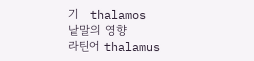기   thalamos
낱말의 영향
라틴어 thalamus